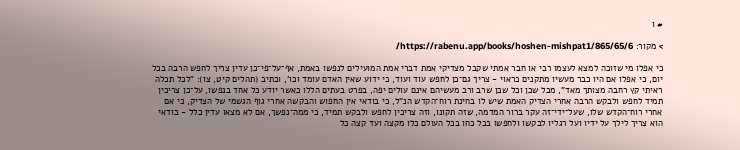# ו

> מקור: https://rabenu.app/books/hoshen-mishpat1/865/65/6/

כי אפלו מי שזוכה למצא לעצמו רבי או חבר אמתי שקבל מצדיקי אמת דברי אמת המועילים לנפשו באמת, אף־על־פי־כן עדין צריך לחפש הרבה בכל יום, כי אפלו אם היו כבר מעשיו מתקנים כראוי - צריך גם־כן לחפש עוד ועוד, כי ידוע שאין האדם עומד וכו', וכתיב (תהלים קיט, צו): "לכל תכלה ראיתי קץ רחבה מצותך מאד", מכל שכן וכל שכן שרב ורב מעשיהם אינם עולים יפה, בפרט בעתים הללו כאשר יודע כל אחד בנפשו, על־כן צריכין תמיד לחפש ולבקש הרבה אחרי הצדיק האמת שיש לו בחינת רוח־הקדש הנ"ל, כי בודאי אין החפוש והבקשה אחרי גוף הגשמי של הצדיק, כי אם אחרי רוח־הקדש שלו, שעל־ידי־זה עקר ברור המדמה, שזה תקונו, וזה צריכין לחפש ולבקש תמיד, כי ממה־נפשך, אם לא מצאו עדין כלל - בודאי הוא צריך לילך על ידיו ועל רגליו לבקשו ולחפשו בכל כחו בכל העולם כלו מקצה ועד קצה כל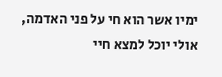ימיו אשר הוא חי על פני האדמה, אולי יוכל למצא חיי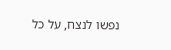נפשו לנצח, על כל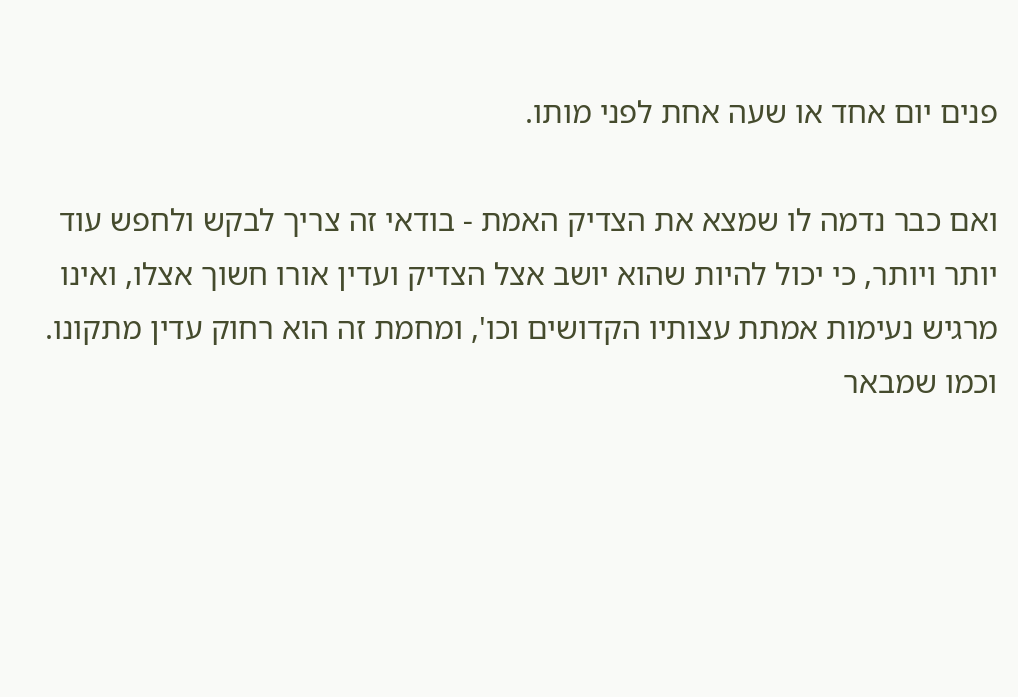פנים יום אחד או שעה אחת לפני מותו.

ואם כבר נדמה לו שמצא את הצדיק האמת - בודאי זה צריך לבקש ולחפש עוד יותר ויותר, כי יכול להיות שהוא יושב אצל הצדיק ועדין אורו חשוך אצלו, ואינו מרגיש נעימות אמתת עצותיו הקדושים וכו', ומחמת זה הוא רחוק עדין מתקונו. וכמו שמבאר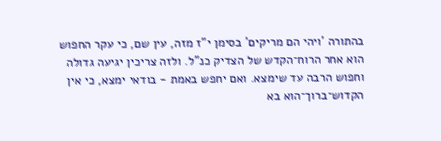בהתורה 'ויהי הם מריקים' בסימן י"ז מזה, עין שם, כי עקר החפוש הוא אחר הרוח־הקדש של הצדיק כנ"ל. ולזה צריכין יגיעה גדולה וחפוש הרבה עד שימצא. ואם יחפש באמת - בודאי ימצא, כי אין הקדוש־ברוך־הוא בא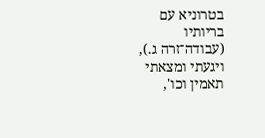בטרוניא עם בריותיו (עבודה־זרה ג.), ויגעתי ומצאתי תאמין וכו',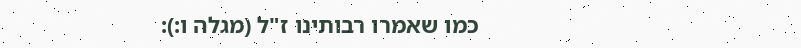כמו שאמרו רבותינו ז"ל (מגלה ו:):